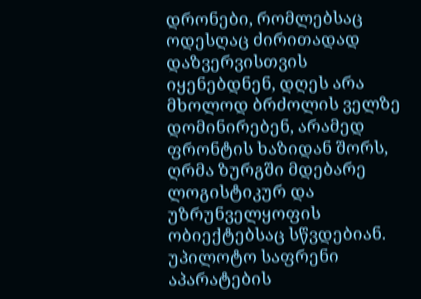დრონები, რომლებსაც ოდესღაც ძირითადად დაზვერვისთვის იყენებდნენ, დღეს არა მხოლოდ ბრძოლის ველზე დომინირებენ, არამედ ფრონტის ხაზიდან შორს, ღრმა ზურგში მდებარე ლოგისტიკურ და უზრუნველყოფის ობიექტებსაც სწვდებიან. უპილოტო საფრენი აპარატების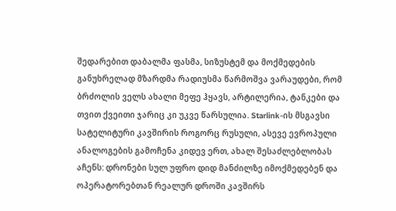შედარებით დაბალმა ფასმა, სიზუსტემ და მოქმედების განუხრელად მზარდმა რადიუსმა წარმოშვა ვარაუდები, რომ ბრძოლის ველს ახალი მეფე ჰყავს, არტილერია, ტანკები და თვით ქვეითი ჯარიც კი უკვე წარსულია. Starlink-ის მსგავსი სატელიტური კავშირის როგორც რუსული, ასევე ევროპული ანალოგების გამოჩენა კიდევ ერთ, ახალ შესაძლებლობას აჩენს: დრონები სულ უფრო დიდ მანძილზე იმოქმედებენ და ოპერატორებთან რეალურ დროში კავშირს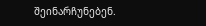შეინარჩუნებენ.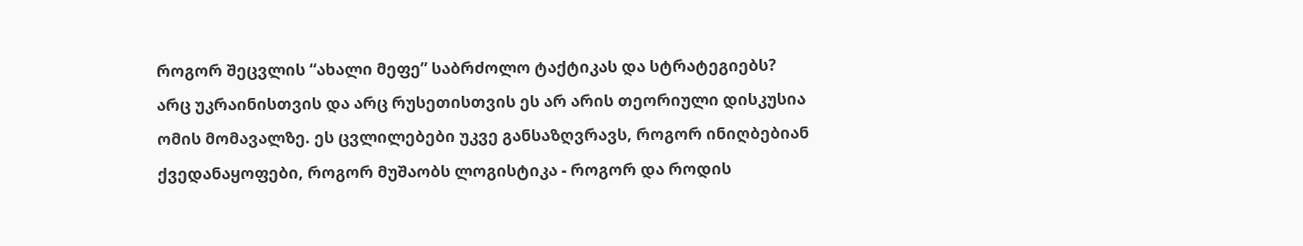როგორ შეცვლის “ახალი მეფე” საბრძოლო ტაქტიკას და სტრატეგიებს? არც უკრაინისთვის და არც რუსეთისთვის ეს არ არის თეორიული დისკუსია ომის მომავალზე. ეს ცვლილებები უკვე განსაზღვრავს, როგორ ინიღბებიან ქვედანაყოფები, როგორ მუშაობს ლოგისტიკა - როგორ და როდის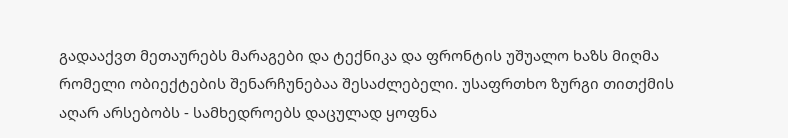გადააქვთ მეთაურებს მარაგები და ტექნიკა და ფრონტის უშუალო ხაზს მიღმა რომელი ობიექტების შენარჩუნებაა შესაძლებელი. უსაფრთხო ზურგი თითქმის აღარ არსებობს - სამხედროებს დაცულად ყოფნა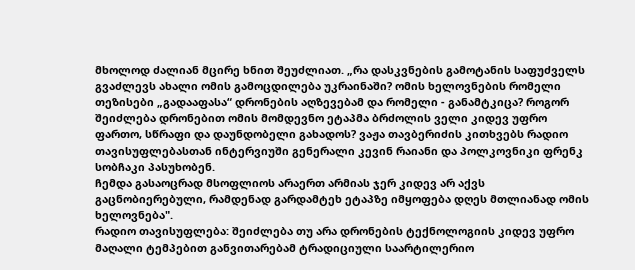მხოლოდ ძალიან მცირე ხნით შეუძლიათ. „რა დასკვნების გამოტანის საფუძველს გვაძლევს ახალი ომის გამოცდილება უკრაინაში? ომის ხელოვნების რომელი თეზისები „გადააფასა“ დრონების აღზევებამ და რომელი - განამტკიცა? როგორ შეიძლება დრონებით ომის მომდევნო ეტაპმა ბრძოლის ველი კიდევ უფრო ფართო, სწრაფი და დაუნდობელი გახადოს? ვაჟა თავბერიძის კითხვებს რადიო თავისუფლებასთან ინტერვიუში გენერალი კევინ რაიანი და პოლკოვნიკი ფრენკ სობჩაკი პასუხობენ.
ჩემდა გასაოცრად მსოფლიოს არაერთ არმიას ჯერ კიდევ არ აქვს გაცნობიერებული, რამდენად გარდამტეხ ეტაპზე იმყოფება დღეს მთლიანად ომის ხელოვნება".
რადიო თავისუფლება: შეიძლება თუ არა დრონების ტექნოლოგიის კიდევ უფრო მაღალი ტემპებით განვითარებამ ტრადიციული საარტილერიო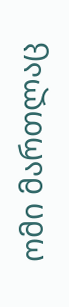ომი მართლაც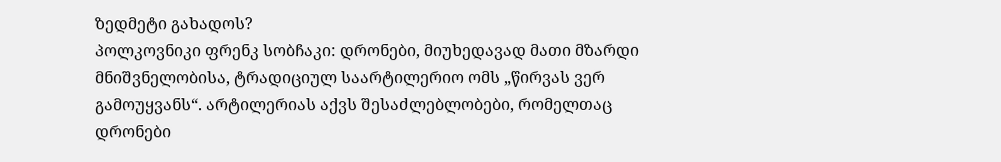ზედმეტი გახადოს?
პოლკოვნიკი ფრენკ სობჩაკი: დრონები, მიუხედავად მათი მზარდი მნიშვნელობისა, ტრადიციულ საარტილერიო ომს „წირვას ვერ გამოუყვანს“. არტილერიას აქვს შესაძლებლობები, რომელთაც დრონები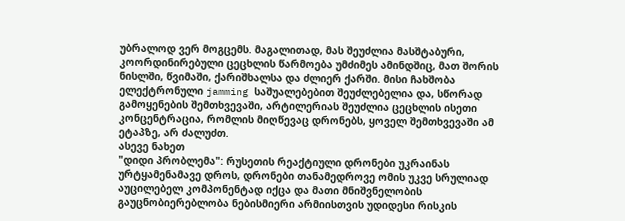უბრალოდ ვერ მოგცემს. მაგალითად, მას შეუძლია მასშტაბური, კოორდინირებული ცეცხლის წარმოება უმძიმეს ამინდშიც, მათ შორის ნისლში, წვიმაში, ქარიშხალსა და ძლიერ ქარში. მისი ჩახშობა ელექტრონული jamming საშუალებებით შეუძლებელია და, სწორად გამოყენების შემთხვევაში, არტილერიას შეუძლია ცეცხლის ისეთი კონცენტრაცია, რომლის მიღწევაც დრონებს, ყოველ შემთხვევაში ამ ეტაპზე, არ ძალუძთ.
ასევე ნახეთ
"დიდი პრობლემა": რუსეთის რეაქტიული დრონები უკრაინას ურტყამენამავე დროს, დრონები თანამედროვე ომის უკვე სრულიად აუცილებელ კომპონენტად იქცა და მათი მნიშვნელობის გაუცნობიერებლობა ნებისმიერი არმიისთვის უდიდესი რისკის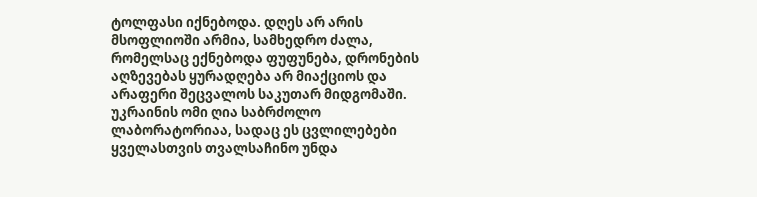ტოლფასი იქნებოდა. დღეს არ არის მსოფლიოში არმია, სამხედრო ძალა, რომელსაც ექნებოდა ფუფუნება, დრონების აღზევებას ყურადღება არ მიაქციოს და არაფერი შეცვალოს საკუთარ მიდგომაში. უკრაინის ომი ღია საბრძოლო ლაბორატორიაა, სადაც ეს ცვლილებები ყველასთვის თვალსაჩინო უნდა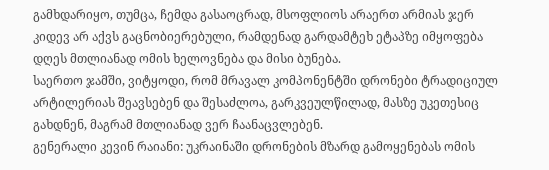გამხდარიყო, თუმცა, ჩემდა გასაოცრად, მსოფლიოს არაერთ არმიას ჯერ კიდევ არ აქვს გაცნობიერებული, რამდენად გარდამტეხ ეტაპზე იმყოფება დღეს მთლიანად ომის ხელოვნება და მისი ბუნება.
საერთო ჯამში, ვიტყოდი, რომ მრავალ კომპონენტში დრონები ტრადიციულ არტილერიას შეავსებენ და შესაძლოა, გარკვეულწილად, მასზე უკეთესიც გახდნენ, მაგრამ მთლიანად ვერ ჩაანაცვლებენ.
გენერალი კევინ რაიანი: უკრაინაში დრონების მზარდ გამოყენებას ომის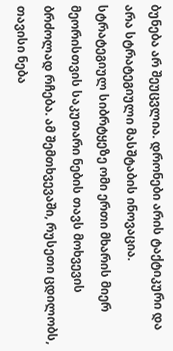ბუნება არ შეუცვლია. დრონები არის ტაქტიკური და არა სტრატეგიული მასშტაბის ინოვაცია. სტრატეგიულ სიბრტყეზე ომი ერთი მხარის მიერ მეორისთვის საკუთარი ნების თავს მოხვევის ბრძოლად რჩება. ამ შემთხვევაში, რუსეთი ცდილობს, თავისი ნება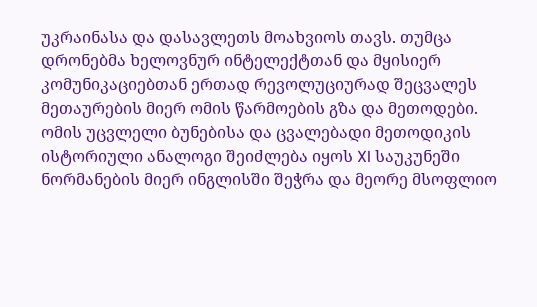უკრაინასა და დასავლეთს მოახვიოს თავს. თუმცა დრონებმა ხელოვნურ ინტელექტთან და მყისიერ კომუნიკაციებთან ერთად რევოლუციურად შეცვალეს მეთაურების მიერ ომის წარმოების გზა და მეთოდები.
ომის უცვლელი ბუნებისა და ცვალებადი მეთოდიკის ისტორიული ანალოგი შეიძლება იყოს XI საუკუნეში ნორმანების მიერ ინგლისში შეჭრა და მეორე მსოფლიო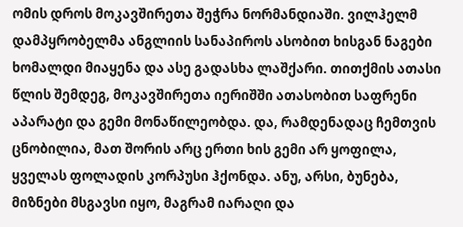ომის დროს მოკავშირეთა შეჭრა ნორმანდიაში. ვილჰელმ დამპყრობელმა ანგლიის სანაპიროს ასობით ხისგან ნაგები ხომალდი მიაყენა და ასე გადასხა ლაშქარი. თითქმის ათასი წლის შემდეგ, მოკავშირეთა იერიშში ათასობით საფრენი აპარატი და გემი მონაწილეობდა. და, რამდენადაც ჩემთვის ცნობილია, მათ შორის არც ერთი ხის გემი არ ყოფილა, ყველას ფოლადის კორპუსი ჰქონდა. ანუ, არსი, ბუნება, მიზნები მსგავსი იყო, მაგრამ იარაღი და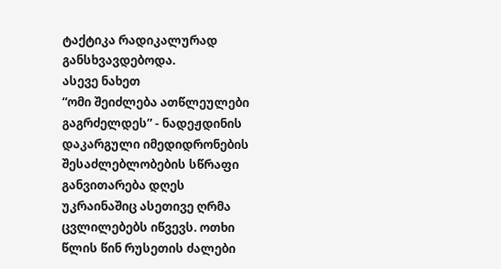ტაქტიკა რადიკალურად განსხვავდებოდა.
ასევე ნახეთ
“ომი შეიძლება ათწლეულები გაგრძელდეს” - ნადეჟდინის დაკარგული იმედიდრონების შესაძლებლობების სწრაფი განვითარება დღეს უკრაინაშიც ასეთივე ღრმა ცვლილებებს იწვევს. ოთხი წლის წინ რუსეთის ძალები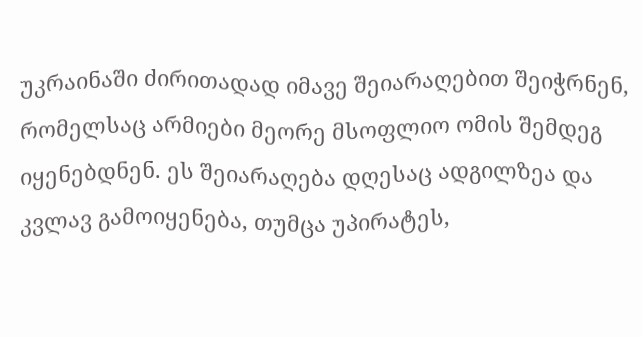უკრაინაში ძირითადად იმავე შეიარაღებით შეიჭრნენ, რომელსაც არმიები მეორე მსოფლიო ომის შემდეგ იყენებდნენ. ეს შეიარაღება დღესაც ადგილზეა და კვლავ გამოიყენება, თუმცა უპირატეს,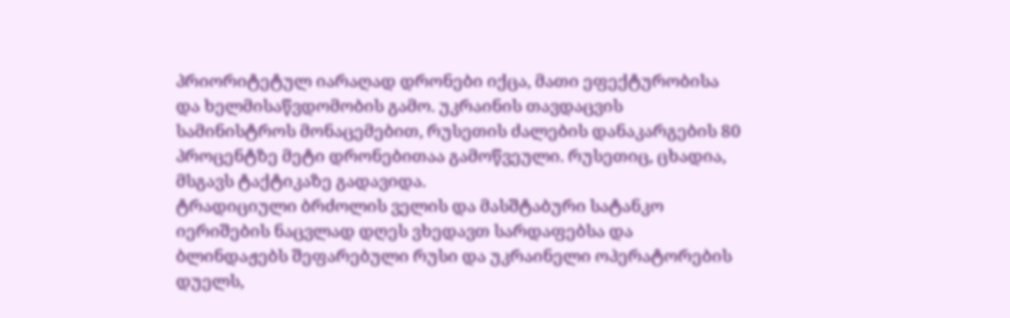პრიორიტეტულ იარაღად დრონები იქცა, მათი ეფექტურობისა და ხელმისაწვდომობის გამო. უკრაინის თავდაცვის სამინისტროს მონაცემებით, რუსეთის ძალების დანაკარგების 80 პროცენტზე მეტი დრონებითაა გამოწვეული. რუსეთიც, ცხადია, მსგავს ტაქტიკაზე გადავიდა.
ტრადიციული ბრძოლის ველის და მასშტაბური სატანკო იერიშების ნაცვლად დღეს ვხედავთ სარდაფებსა და ბლინდაჟებს შეფარებული რუსი და უკრაინელი ოპერატორების დუელს,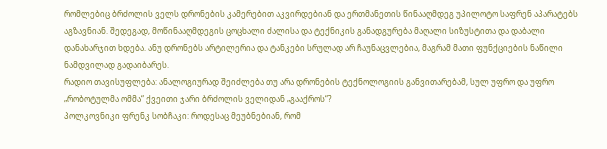რომლებიც ბრძოლის ველს დრონების კამერებით აკვირდებიან და ერთმანეთის წინააღმდეგ უპილოტო საფრენ აპარატებს აგზავნიან. შედეგად, მოწინააღმდეგის ცოცხალი ძალისა და ტექნიკის განადგურება მაღალი სიზუსტითა და დაბალი დანახარჯით ხდება. ანუ დრონებს არტილერია და ტანკები სრულად არ ჩაუნაცვლებია, მაგრამ მათი ფუნქციების ნაწილი ნამდვილად გადაიბარეს.
რადიო თავისუფლება: ანალოგიურად შეიძლება თუ არა დრონების ტექნოლოგიის განვითარებამ, სულ უფრო და უფრო „რობოტულმა ომმა“ ქვეითი ჯარი ბრძოლის ველიდან „გააქროს“?
პოლკოვნიკი ფრენკ სობჩაკი: როდესაც მეუბნებიან, რომ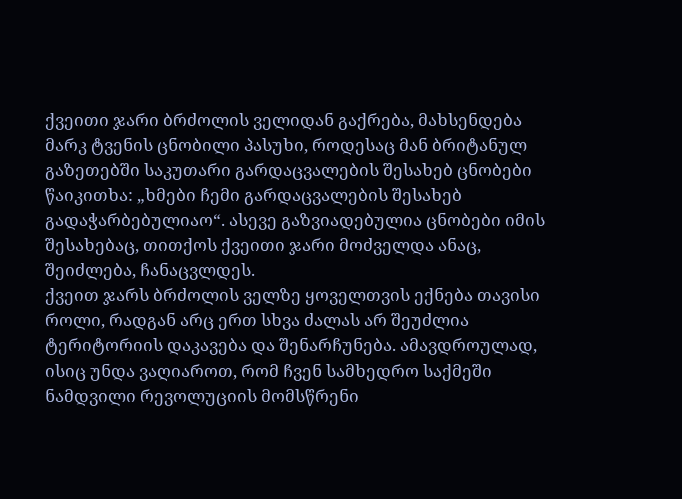ქვეითი ჯარი ბრძოლის ველიდან გაქრება, მახსენდება მარკ ტვენის ცნობილი პასუხი, როდესაც მან ბრიტანულ გაზეთებში საკუთარი გარდაცვალების შესახებ ცნობები წაიკითხა: „ხმები ჩემი გარდაცვალების შესახებ გადაჭარბებულიაო“. ასევე გაზვიადებულია ცნობები იმის შესახებაც, თითქოს ქვეითი ჯარი მოძველდა ანაც, შეიძლება, ჩანაცვლდეს.
ქვეით ჯარს ბრძოლის ველზე ყოველთვის ექნება თავისი როლი, რადგან არც ერთ სხვა ძალას არ შეუძლია ტერიტორიის დაკავება და შენარჩუნება. ამავდროულად, ისიც უნდა ვაღიაროთ, რომ ჩვენ სამხედრო საქმეში ნამდვილი რევოლუციის მომსწრენი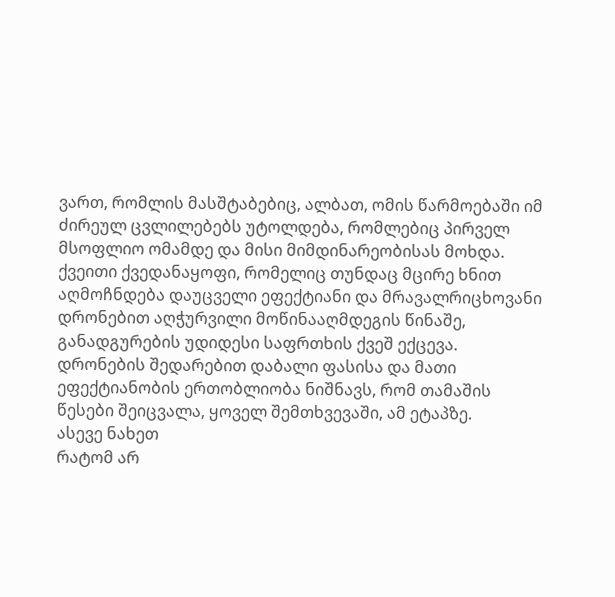ვართ, რომლის მასშტაბებიც, ალბათ, ომის წარმოებაში იმ ძირეულ ცვლილებებს უტოლდება, რომლებიც პირველ მსოფლიო ომამდე და მისი მიმდინარეობისას მოხდა. ქვეითი ქვედანაყოფი, რომელიც თუნდაც მცირე ხნით აღმოჩნდება დაუცველი ეფექტიანი და მრავალრიცხოვანი დრონებით აღჭურვილი მოწინააღმდეგის წინაშე, განადგურების უდიდესი საფრთხის ქვეშ ექცევა.
დრონების შედარებით დაბალი ფასისა და მათი ეფექტიანობის ერთობლიობა ნიშნავს, რომ თამაშის წესები შეიცვალა, ყოველ შემთხვევაში, ამ ეტაპზე.
ასევე ნახეთ
რატომ არ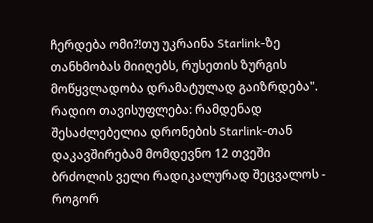ჩერდება ომი?!თუ უკრაინა Starlink-ზე თანხმობას მიიღებს, რუსეთის ზურგის მოწყვლადობა დრამატულად გაიზრდება".
რადიო თავისუფლება: რამდენად შესაძლებელია დრონების Starlink-თან დაკავშირებამ მომდევნო 12 თვეში ბრძოლის ველი რადიკალურად შეცვალოს - როგორ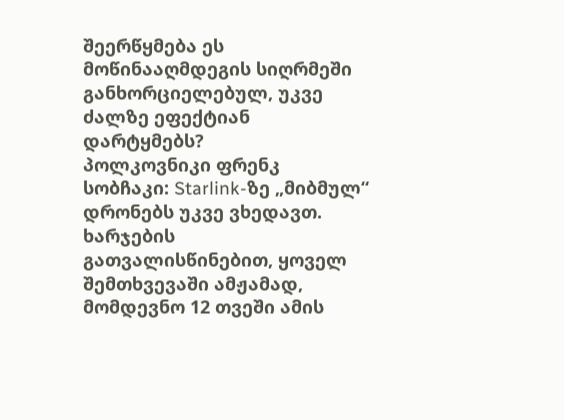შეერწყმება ეს მოწინააღმდეგის სიღრმეში განხორციელებულ, უკვე ძალზე ეფექტიან დარტყმებს?
პოლკოვნიკი ფრენკ სობჩაკი: Starlink-ზე „მიბმულ“ დრონებს უკვე ვხედავთ. ხარჯების გათვალისწინებით, ყოველ შემთხვევაში ამჟამად, მომდევნო 12 თვეში ამის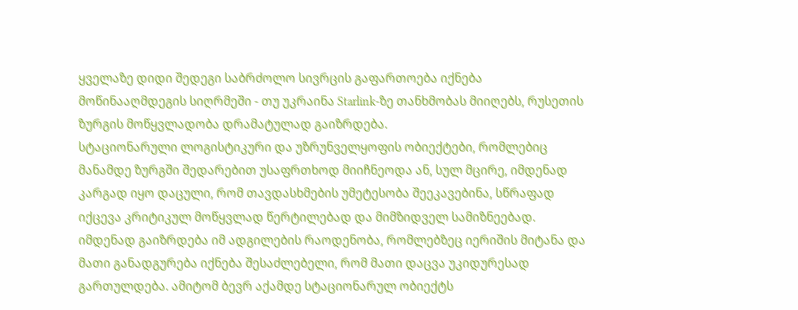ყველაზე დიდი შედეგი საბრძოლო სივრცის გაფართოება იქნება მოწინააღმდეგის სიღრმეში - თუ უკრაინა Starlink-ზე თანხმობას მიიღებს, რუსეთის ზურგის მოწყვლადობა დრამატულად გაიზრდება.
სტაციონარული ლოგისტიკური და უზრუნველყოფის ობიექტები, რომლებიც მანამდე ზურგში შედარებით უსაფრთხოდ მიიჩნეოდა ან, სულ მცირე, იმდენად კარგად იყო დაცული, რომ თავდასხმების უმეტესობა შეეკავებინა, სწრაფად იქცევა კრიტიკულ მოწყვლად წერტილებად და მიმზიდველ სამიზნეებად. იმდენად გაიზრდება იმ ადგილების რაოდენობა, რომლებზეც იერიშის მიტანა და მათი განადგურება იქნება შესაძლებელი, რომ მათი დაცვა უკიდურესად გართულდება. ამიტომ ბევრ აქამდე სტაციონარულ ობიექტს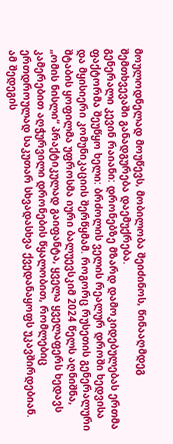მოულოდნელად მოუწევს, მობილობა შეიძინოს, წინააღმდეგ შემთხვევაში განადგურება დაემუქრება.
გენერალი კევინ რაიანი: დრონებზე მზარდ დამოკიდებულებას ერთმა ფაქტორმა შეუწყო ხელი: ბრძოლის ველის რეალურ დროში ხედვისა და მყისიერი კომუნიკაციის შერწყმამ. როგორც რუსეთის გენერალური შტაბის ყოფილმა უფროსმა იური ბალუევსკიმ 2024 წელს აღნიშნა, „ომის ნისლი“ პრაქტიკულად გაიფანტა, ყველა ყველაფერს ხედავს კამერებით აღჭურვილი დრონების წყალობით, რომლებიც ერთდროულად საკუთარ სხვადასხვა ქვედანაყოფს უკავშირდებიან.
ამ შედეგის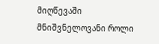მიღწევაში მნიშვნელოვანი როლი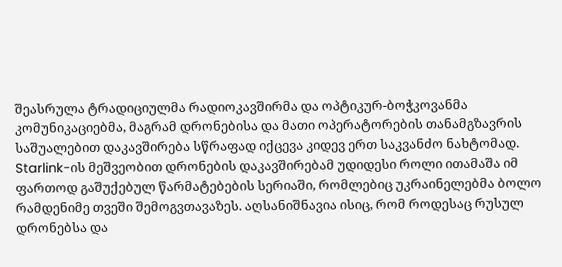შეასრულა ტრადიციულმა რადიოკავშირმა და ოპტიკურ-ბოჭკოვანმა კომუნიკაციებმა, მაგრამ დრონებისა და მათი ოპერატორების თანამგზავრის საშუალებით დაკავშირება სწრაფად იქცევა კიდევ ერთ საკვანძო ნახტომად. Starlink-ის მეშვეობით დრონების დაკავშირებამ უდიდესი როლი ითამაშა იმ ფართოდ გაშუქებულ წარმატებების სერიაში, რომლებიც უკრაინელებმა ბოლო რამდენიმე თვეში შემოგვთავაზეს. აღსანიშნავია ისიც, რომ როდესაც რუსულ დრონებსა და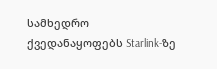სამხედრო ქვედანაყოფებს Starlink-ზე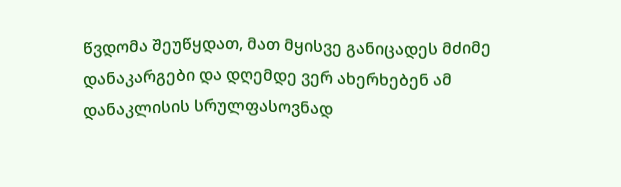წვდომა შეუწყდათ, მათ მყისვე განიცადეს მძიმე დანაკარგები და დღემდე ვერ ახერხებენ ამ დანაკლისის სრულფასოვნად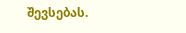შევსებას.